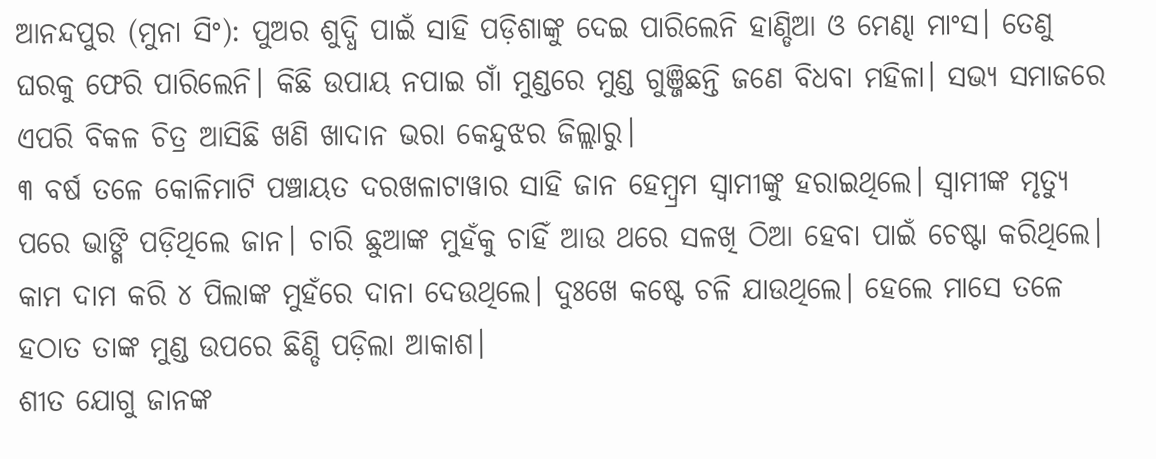ଆନନ୍ଦପୁର (ମୁନା ସିଂ): ପୁଅର ଶୁଦ୍ଧି ପାଇଁ ସାହି ପଡ଼ିଶାଙ୍କୁ ଦେଇ ପାରିଲେନି ହାଣ୍ଡିଆ ଓ ମେଣ୍ଢା ମାଂସ। ତେଣୁ ଘରକୁ ଫେରି ପାରିଲେନି। କିଛି ଉପାୟ ନପାଇ ଗାଁ ମୁଣ୍ଡରେ ମୁଣ୍ଡ ଗୁଞ୍ଜିଛନ୍ତି ଜଣେ ବିଧବା ମହିଳା। ସଭ୍ୟ ସମାଜରେ ଏପରି ବିକଳ ଚିତ୍ର ଆସିଛି ଖଣି ଖାଦାନ ଭରା କେନ୍ଦୁଝର ଜିଲ୍ଲାରୁ।
୩ ବର୍ଷ ତଳେ କୋଳିମାଟି ପଞ୍ଚାୟତ ଦରଖଳାଟାୱାର ସାହି ଜାନ ହେମ୍ୱ୍ରମ ସ୍ୱାମୀଙ୍କୁ ହରାଇଥିଲେ। ସ୍ୱାମୀଙ୍କ ମୃତ୍ୟୁ ପରେ ଭାଙ୍ଗି ପଡ଼ିଥିଲେ ଜାନ। ଚାରି ଛୁଆଙ୍କ ମୁହଁକୁ ଚାହିଁ ଆଉ ଥରେ ସଳଖି ଠିଆ ହେବା ପାଇଁ ଚେଷ୍ଟା କରିଥିଲେ। କାମ ଦାମ କରି ୪ ପିଲାଙ୍କ ମୁହଁରେ ଦାନା ଦେଉଥିଲେ। ଦୁଃଖେ କଷ୍ଟେ ଚଳି ଯାଉଥିଲେ। ହେଲେ ମାସେ ତଳେ ହଠାତ ତାଙ୍କ ମୁଣ୍ଡ ଉପରେ ଛିଣ୍ଡି ପଡ଼ିଲା ଆକାଶ।
ଶୀତ ଯୋଗୁ ଜାନଙ୍କ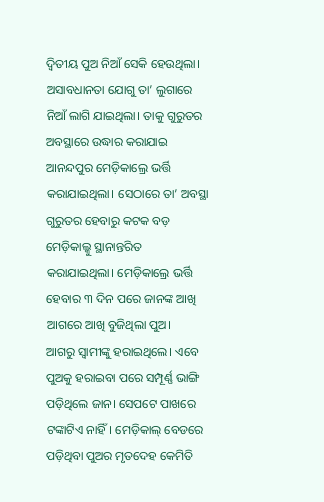ଦ୍ୱିତୀୟ ପୁଅ ନିଆଁ ସେକି ହେଉଥିଲା। ଅସାବଧାନତା ଯୋଗୁ ତା’ ଲୁଗାରେ ନିଆଁ ଲାଗି ଯାଇଥିଲା। ତାକୁ ଗୁରୁତର ଅବସ୍ଥାରେ ଉଦ୍ଧାର କରାଯାଇ ଆନନ୍ଦପୁର ମେଡ଼ିକାଲ୍ରେ ଭର୍ତ୍ତି କରାଯାଇଥିଲା। ସେଠାରେ ତା’ ଅବସ୍ଥା ଗୁରୁତର ହେବାରୁ କଟକ ବଡ଼ ମେଡ଼ିକାଲ୍କୁ ସ୍ଥାନାନ୍ତରିତ କରାଯାଇଥିଲା। ମେଡ଼ିକାଲ୍ରେ ଭର୍ତ୍ତି ହେବାର ୩ ଦିନ ପରେ ଜାନଙ୍କ ଆଖି ଆଗରେ ଆଖି ବୁଜିଥିଲା ପୁଅ।
ଆଗରୁ ସ୍ୱାମୀଙ୍କୁ ହରାଇଥିଲେ। ଏବେ ପୁଅକୁ ହରାଇବା ପରେ ସମ୍ପୂର୍ଣ୍ଣ ଭାଙ୍ଗି ପଡ଼ିଥିଲେ ଜାନ। ସେପଟେ ପାଖରେ ଟଙ୍କାଟିଏ ନାହିଁ। ମେଡ଼ିକାଲ୍ ବେଡରେ ପଡ଼ିଥିବା ପୁଅର ମୃତଦେହ କେମିତି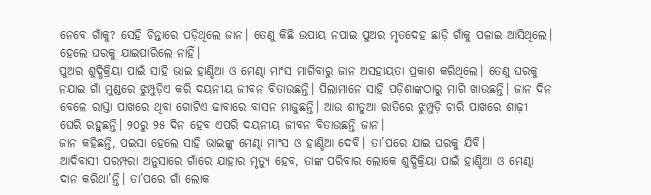ନେବେ ଗାଁକୁ? ସେହି ଚିନ୍ତାରେ ପଡ଼ିଥିଲେ ଜାନ। ତେଣୁ କିଛି ଉପାୟ ନପାଇ ପୁଅର ମୃତଦେହ ଛାଡ଼ି ଗାଁକୁ ପଳାଇ ଆସିଥିଲେ। ହେଲେ ଘରକୁ ଯାଇପାରିଲେ ନାହିଁ।
ପୁଅର ଶୁଦ୍ଧିକ୍ରିୟା ପାଇଁ ସାହି ଭାଇ ହାଣ୍ଡିଆ ଓ ମେଣ୍ଢା ମାଂସ ମାଗିବାରୁ ଜାନ ଅସହାୟତା ପ୍ରକାଶ କରିଥିଲେ। ତେଣୁ ଘରକୁ ନଯାଇ ଗାଁ ମୁଣ୍ଡରେ ଝୁମ୍ପୁଡ଼ିଏ କରି ଦୟନୀୟ ଜୀବନ ବିତାଉଛନ୍ତି। ପିଲାମାନେ ସାହି ପଡ଼ିଶାଙ୍କଠାରୁ ମାଗି ଖାଉଛନ୍ତି। ଜାନ ଦିନ ବେଳେ ରାସ୍ତା ପାଖରେ ଥିବା ଗୋଟିଏ ଢାବାରେ ବାସନ ମାଜୁଛନ୍ତି। ଆଉ ଶୀତୁଆ ରାତିରେ ଝୁମ୍ପୁଡ଼ି ଚାରି ପାଖରେ ଶାଢ଼ୀ ଘେରି ରହୁଛନ୍ତି। ୨୦ରୁ ୨୫ ଦିନ ହେବ ଏପରି ଦୟନୀୟ ଜୀବନ ବିତାଉଛନ୍ତି ଜାନ।
ଜାନ କହିଛନ୍ତି, ପଇସା ହେଲେ ସାହି ଭାଇଙ୍କୁ ମେଣ୍ଢା ମାଂସ ଓ ହାଣ୍ଡିଆ ଦେବି। ତା’ପରେ ଯାଇ ଘରକୁ ଯିବି।
ଆଦିବାସୀ ପରମ୍ପରା ଅନୁସାରେ ଗାଁରେ ଯାହାର ମୃତ୍ୟୁ ହେବ, ତାଙ୍କ ପରିବାର ଲୋକେ ଶୁଦ୍ଧିକ୍ରିୟା ପାଇଁ ହାଣ୍ଡିଆ ଓ ମେଣ୍ଢା ଦାନ କରିଥା’ନ୍ତି। ତା’ପରେ ଗାଁ ଲୋକ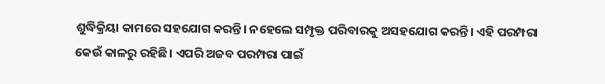ଶୁଦ୍ଧିକ୍ରିୟା କାମରେ ସହଯୋଗ କରନ୍ତି। ନହେଲେ ସମ୍ପୃକ୍ତ ପରିବାରକୁ ଅସହଯୋଗ କରନ୍ତି। ଏହି ପରମ୍ପରା କେଉଁ କାଳରୁ ରହିଛି। ଏପରି ଅଜବ ପରମ୍ପରା ପାଇଁ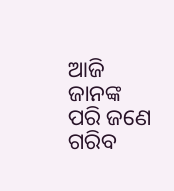ଆଜି ଜାନଙ୍କ ପରି ଜଣେ ଗରିବ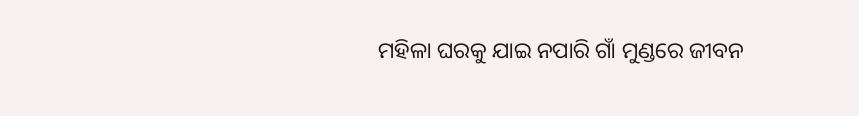ମହିଳା ଘରକୁ ଯାଇ ନପାରି ଗାଁ ମୁଣ୍ଡରେ ଜୀବନ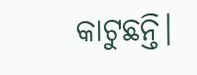କାଟୁଛନ୍ତି।